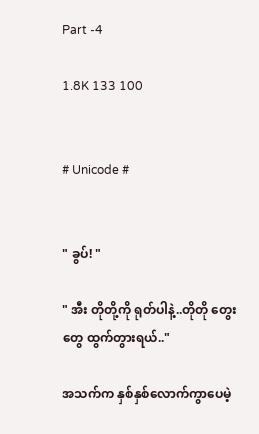Part -4

1.8K 133 100


# Unicode #


" ခွပ်! "

" အီး တိုတို့ကို ရုတ်ပါနဲ့..တိုတို တွေးတွေ ထွက်တွားရယ်.."

အသက်က နှစ်နှစ်လောက်ကွာပေမဲ့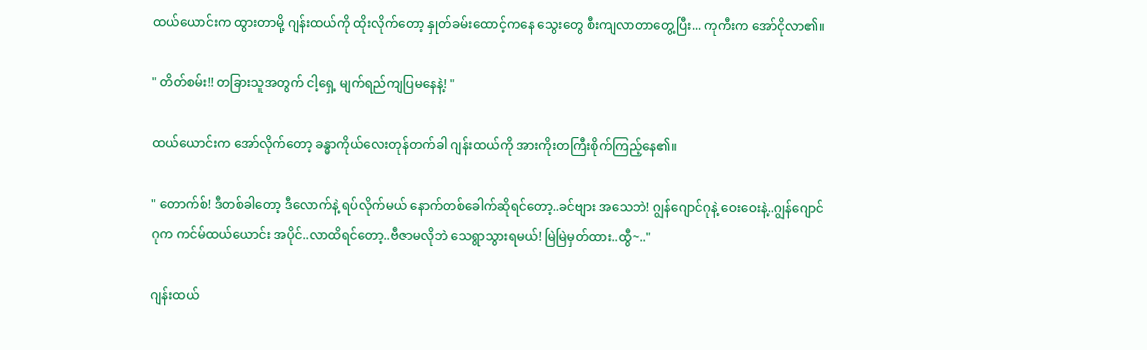ထယ်ယောင်းက ထွားတာမို့ ဂျန်းထယ်ကို ထိုးလိုက်တော့ နှုတ်ခမ်းထောင့်ကနေ သွေးတွေ စီးကျလာတာတွေ့ပြီး... ကုကီးက အော်ငိုလာ၏။

" တိတ်စမ်း!! တခြားသူအတွက် ငါ့ရှေ့ မျက်ရည်ကျပြမနေနဲ့! "

ထယ်ယောင်းက အော်လိုက်တော့ ‌ခန္ဓာကိုယ်လေးတုန်တက်ခါ ဂျန်းထယ်ကို အားကိုးတကြီးစိုက်ကြည့်နေ၏။

" တောက်စ်! ဒီတစ်ခါတော့ ဒီလောက်နဲ့ ရပ်လိုက်မယ် နောက်တစ်ခေါက်ဆိုရင်တော့..ခင်ဗျား အသေဘဲ! ဂျွန်ဂျောင်ဂုနဲ့ ဝေးဝေးနဲ့..ဂျွန်ဂျောင်ဂုက ကင်မ်ထယ်ယောင်း အပိုင်..လာထိရင်တော့..ဗီဇာမလိုဘဲ သေရွာသွားရမယ်! မြဲမြဲမှတ်ထား..ထွီ~.."

ဂျန်းထယ်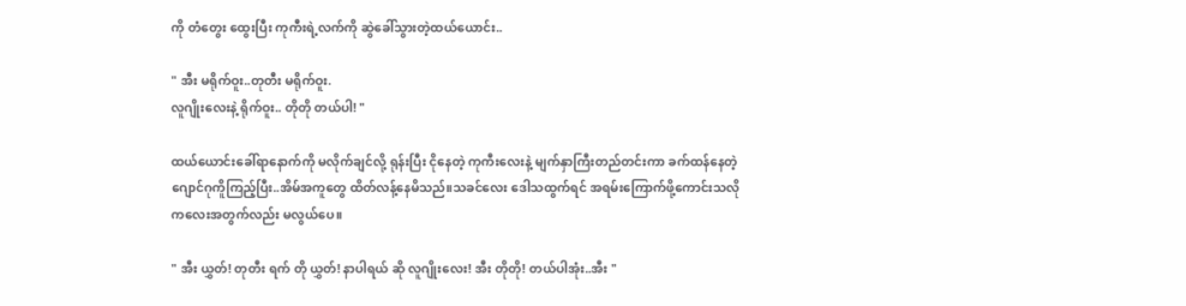ကို တံတွေး ထွေးပြီး ကုကီးရဲ့လက်ကို ဆွဲခေါ်သွားတဲ့ထယ်ယောင်း..

" အီး မရိုက်ဝူး..တုတီး မရိုက်ဝူး.
လူဂျိုးလေးနဲ့ ရိုက်ဝူး.. တိုတို တယ်ပါ! "

ထယ်ယောင်းခေါ်ရာနောက်ကို မလိုက်ချင်လို့ ရုန်းပြီး ငိုနေတဲ့ ကုကီးလေးနဲ့ မျက်နှာကြီးတည်တင်းကာ ခက်ထန်နေတဲ့ ဂျောင်ဂုကိူကြည့်ပြီး..အိမ်အကူတွေ ထိတ်လန့်နေမိသည်။သခင်လေး ဒေါသထွက်ရင် အရမ်းကြောက်ဖို့ကောင်းသလို ကလေးအတွက်လည်း မလွယ်ပေ။

" အီး ယွှတ်! တုတီး ရက် တို ယွှတ်! နာပါရယ် ဆို လူဂျိုးလေး! အီး တိုတို! တယ်ပါအုံး..အီး "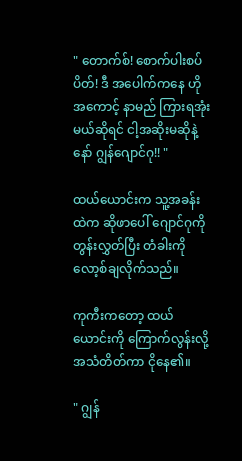" တောက်စ်! စောက်ပါးစပ်ပိတ်! ဒီ အပေါက်ကနေ ဟိုအကောင့် နာမည် ကြားရအုံးမယ်ဆိုရင် ငါ့အဆိုးမဆိုနဲ့နော် ဂျွန်ဂျောင်ဂု!! "

ထယ်ယောင်းက သူ့အခန်းထဲက ဆိုဖာပေါ် ဂျောင်ဂုကို တွန်းလွှတ်ပြီး တံခါးကို လော့စ်ချလိုက်သည်။

ကုကီးကတော့ ထယ်ယောင်းကို ကြောက်လွန်းလို့ အသံတိတ်ကာ ငိုနေ၏။

" ဂျွန်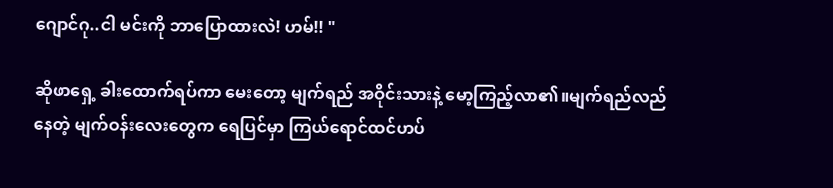ဂျောင်ဂု..ငါ မင်းကို ဘာပြောထားလဲ! ဟမ်!! "

ဆိုဖာရှေ့ ခါးထောက်ရပ်ကာ မေးတော့ မျက်ရည် အဝိုင်းသားနဲ့ မော့ကြည့်လာ၏။မျက်ရည်လည်နေတဲ့ မျက်ဝန်းလေးတွေက ရေပြင်မှာ ကြယ်ရောင်ထင်ဟပ်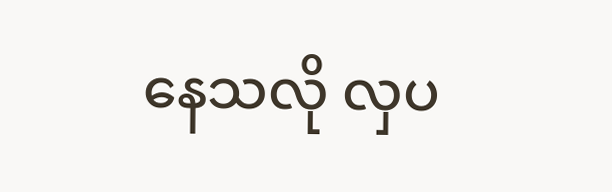နေသလို လှပ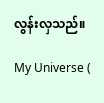လွန်းလှသည်။

My Universe (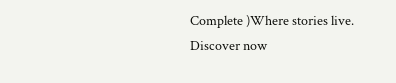Complete )Where stories live. Discover now